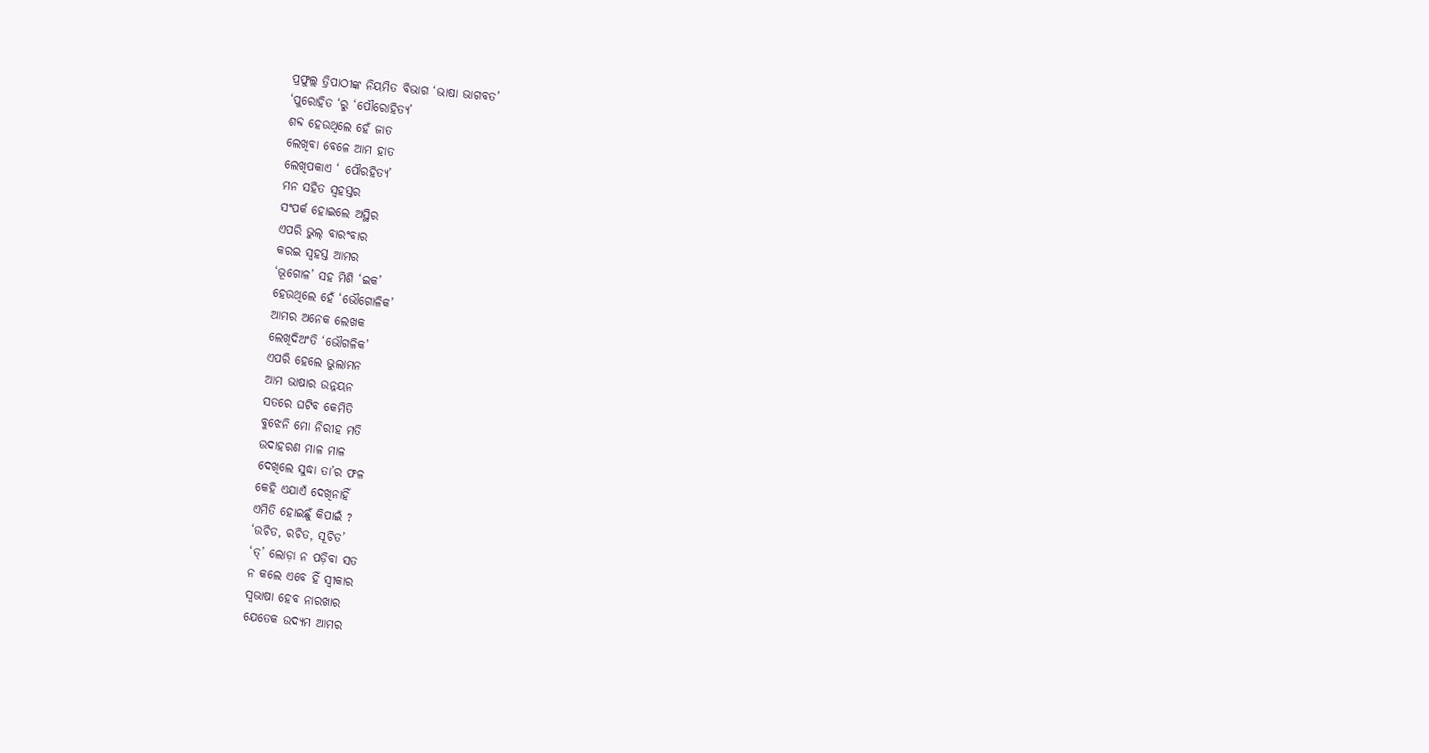ପ୍ରଫୁଲ୍ଲ ତ୍ରିପାଠୀଙ୍କ ନିୟମିତ ବିଭାଗ ‘ଭାଷା ଭାଗବତ’
‘ପୁରୋହିତ ‘ରୁ ‘ପୌରୋହିତ୍ୟ’
ଶବ୍ଦ ହେଉଥିଲେ ହେଁ ଜାତ
ଲେଖିବା ବେଳେ ଆମ ହାତ
ଲେଖିପକାଏ ‘ ପୌରହିତ୍ୟ’
ମନ ସହିତ ସ୍ବହସ୍ତର
ସଂପର୍କ ହୋଇଲେ ଅସ୍ଥିର
ଏପରି ଭୁଲ୍ ବାରଂବାର
କରଇ ସ୍ବହସ୍ତ ଆମର
‘ଭୂଗୋଳ’ ସହ ମିଶି ‘ଇକ’
ହେଉଥିଲେ ହେଁ ‘ଭୌଗୋଳିକ’
ଆମର ଅନେକ ଲେଖକ
ଲେଖିଦିଅଂତି ‘ଭୌଗଳିକ’
ଏପରି ହେଲେ ଭୁଲାମନ
ଆମ ଭାଷାର ଉନ୍ନୟନ
ସତରେ ଘଟିବ କେମିତି
ବୁଝେନି ମୋ ନିରୀହ ମତି
ଉଦାହରଣ ମାଳ ମାଳ
ଦେଖିଲେ ସୁଦ୍ଧା ତା’ର ଫଳ
କେହି ଏଯାଏଁ ଦେଖିନାହିଁ
ଏମିତି ହୋଇଛୁଁ କିପାଇଁ ?
‘ଉଚିତ, ରଚିତ, ସୂଚିତ’
‘ତ୍’ ଲୋଡ଼ା ନ ପଡ଼ିବା ସତ
ନ କଲେ ଏବେ ହିଁ ସ୍ବୀକାର
ସ୍ବଭାଷା ହେବ ନାରଖାର
ଯେତେକ ଉଦ୍ୟମ ଆମର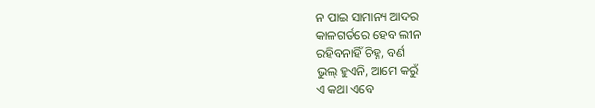ନ ପାଇ ସାମାନ୍ୟ ଆଦର
କାଳଗର୍ତରେ ହେବ ଲୀନ
ରହିବନାହିଁ ଚିହ୍ନ, ବର୍ଣ
ଭୁଲ୍ ହୁଏନି, ଆମେ କରୁଁ
ଏ କଥା ଏବେ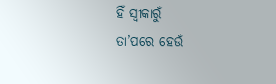ହିଁ ସ୍ବୀକାରୁଁ
ତା’ପରେ ହେଉଁ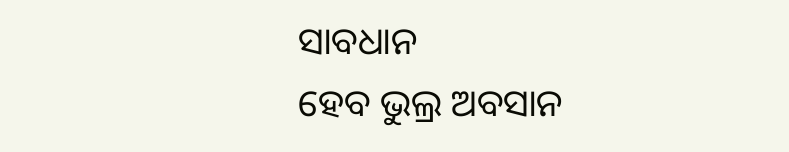ସାବଧାନ
ହେବ ଭୁଲ୍ର ଅବସାନ